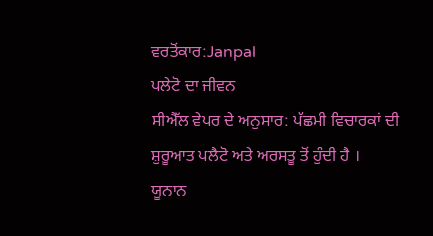ਵਰਤੋਂਕਾਰ:Janpal
ਪਲੇਟੋ ਦਾ ਜੀਵਨ
ਸੀਐੱਲ ਵੇਪਰ ਦੇ ਅਨੁਸਾਰ: ਪੱਛਮੀ ਵਿਚਾਰਕਾਂ ਦੀ ਸ਼ੁਰੂਆਤ ਪਲੈਟੋ ਅਤੇ ਅਰਸਤੂ ਤੋਂ ਹੁੰਦੀ ਹੈ ।
ਯੂਨਾਨ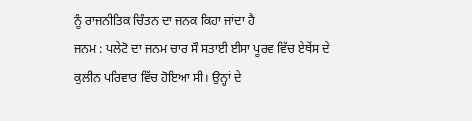ਨੂੰ ਰਾਜਨੀਤਿਕ ਚਿੰਤਨ ਦਾ ਜਨਕ ਕਿਹਾ ਜਾਂਦਾ ਹੈ
ਜਨਮ : ਪਲੇਟੋ ਦਾ ਜਨਮ ਚਾਰ ਸੌ ਸਤਾਈ ਈਸਾ ਪੂਰਵ ਵਿੱਚ ਏਥੇਂਸ ਦੇ ਕੁਲੀਨ ਪਰਿਵਾਰ ਵਿੱਚ ਹੋਇਆ ਸੀ। ਉਨ੍ਹਾਂ ਦੇ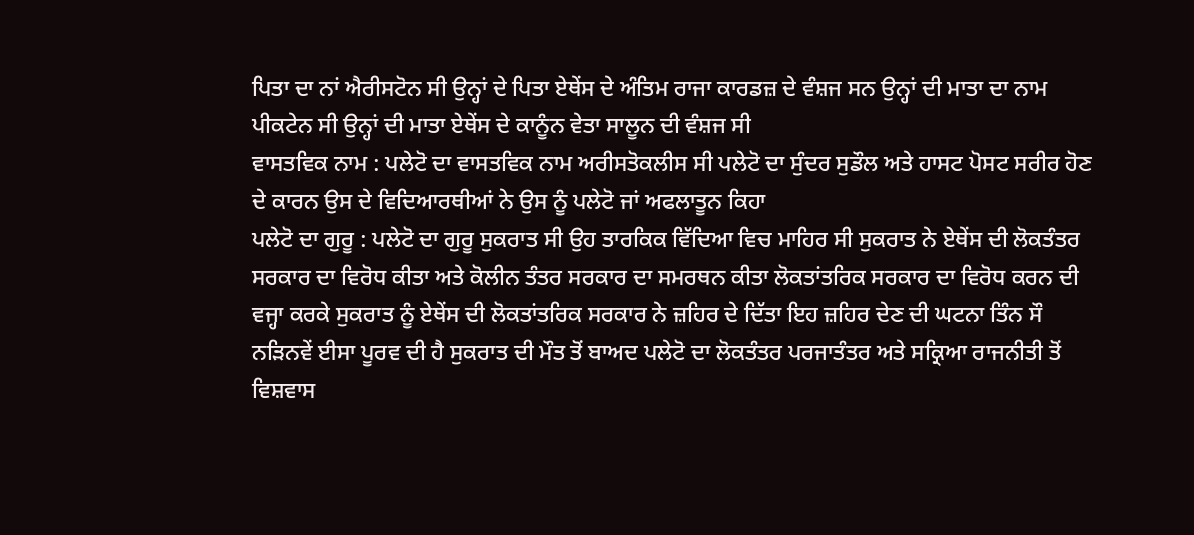ਪਿਤਾ ਦਾ ਨਾਂ ਐਰੀਸਟੋਨ ਸੀ ਉਨ੍ਹਾਂ ਦੇ ਪਿਤਾ ਏਥੇਂਸ ਦੇ ਅੰਤਿਮ ਰਾਜਾ ਕਾਰਡਜ਼ ਦੇ ਵੰਸ਼ਜ ਸਨ ਉਨ੍ਹਾਂ ਦੀ ਮਾਤਾ ਦਾ ਨਾਮ ਪੀਕਟੇਨ ਸੀ ਉਨ੍ਹਾਂ ਦੀ ਮਾਤਾ ਏਥੇਂਸ ਦੇ ਕਾਨੂੰਨ ਵੇਤਾ ਸਾਲੂਨ ਦੀ ਵੰਸ਼ਜ ਸੀ
ਵਾਸਤਵਿਕ ਨਾਮ : ਪਲੇਟੋ ਦਾ ਵਾਸਤਵਿਕ ਨਾਮ ਅਰੀਸਤੋਕਲੀਸ ਸੀ ਪਲੇਟੋ ਦਾ ਸੁੰਦਰ ਸੁਡੌਲ ਅਤੇ ਹਾਸਟ ਪੋਸਟ ਸਰੀਰ ਹੋਣ ਦੇ ਕਾਰਨ ਉਸ ਦੇ ਵਿਦਿਆਰਥੀਆਂ ਨੇ ਉਸ ਨੂੰ ਪਲੇਟੋ ਜਾਂ ਅਫਲਾਤੂਨ ਕਿਹਾ
ਪਲੇਟੋ ਦਾ ਗੁਰੂ : ਪਲੇਟੋ ਦਾ ਗੁਰੂ ਸੁਕਰਾਤ ਸੀ ਉਹ ਤਾਰਕਿਕ ਵਿੱਦਿਆ ਵਿਚ ਮਾਹਿਰ ਸੀ ਸੁਕਰਾਤ ਨੇ ਏਥੇਂਸ ਦੀ ਲੋਕਤੰਤਰ ਸਰਕਾਰ ਦਾ ਵਿਰੋਧ ਕੀਤਾ ਅਤੇ ਕੋਲੀਨ ਤੰਤਰ ਸਰਕਾਰ ਦਾ ਸਮਰਥਨ ਕੀਤਾ ਲੋਕਤਾਂਤਰਿਕ ਸਰਕਾਰ ਦਾ ਵਿਰੋਧ ਕਰਨ ਦੀ ਵਜ੍ਹਾ ਕਰਕੇ ਸੁਕਰਾਤ ਨੂੰ ਏਥੇਂਸ ਦੀ ਲੋਕਤਾਂਤਰਿਕ ਸਰਕਾਰ ਨੇ ਜ਼ਹਿਰ ਦੇ ਦਿੱਤਾ ਇਹ ਜ਼ਹਿਰ ਦੇਣ ਦੀ ਘਟਨਾ ਤਿੰਨ ਸੌ ਨੜਿਨਵੇਂ ਈਸਾ ਪੂਰਵ ਦੀ ਹੈ ਸੁਕਰਾਤ ਦੀ ਮੌਤ ਤੋਂ ਬਾਅਦ ਪਲੇਟੋ ਦਾ ਲੋਕਤੰਤਰ ਪਰਜਾਤੰਤਰ ਅਤੇ ਸਕ੍ਰਿਆ ਰਾਜਨੀਤੀ ਤੋਂ ਵਿਸ਼ਵਾਸ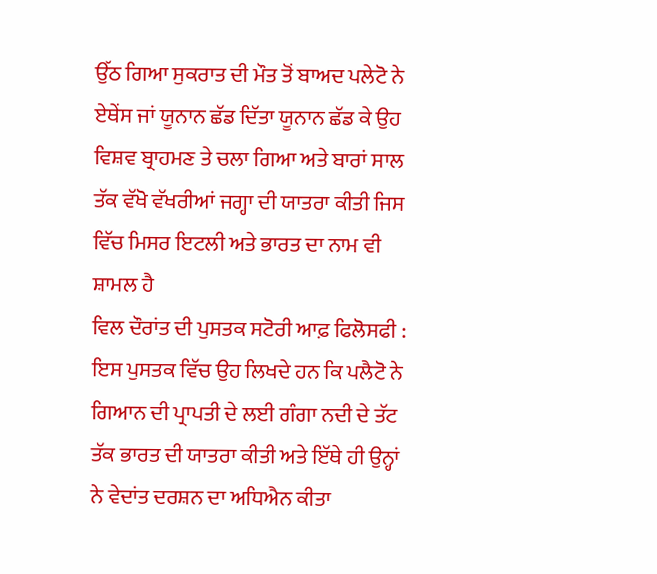ਉੱਠ ਗਿਆ ਸੁਕਰਾਤ ਦੀ ਮੌਤ ਤੋਂ ਬਾਅਦ ਪਲੇਟੋ ਨੇ ਏਥੇਂਸ ਜਾਂ ਯੂਨਾਨ ਛੱਡ ਦਿੱਤਾ ਯੂਨਾਨ ਛੱਡ ਕੇ ਉਹ ਵਿਸ਼ਵ ਬ੍ਰਾਹਮਣ ਤੇ ਚਲਾ ਗਿਆ ਅਤੇ ਬਾਰਾਂ ਸਾਲ ਤੱਕ ਵੱਖੋ ਵੱਖਰੀਆਂ ਜਗ੍ਹਾ ਦੀ ਯਾਤਰਾ ਕੀਤੀ ਜਿਸ ਵਿੱਚ ਮਿਸਰ ਇਟਲੀ ਅਤੇ ਭਾਰਤ ਦਾ ਨਾਮ ਵੀ ਸ਼ਾਮਲ ਹੈ
ਵਿਲ ਦੌਰਾਂਤ ਦੀ ਪੁਸਤਕ ਸਟੋਰੀ ਆਫ਼ ਫਿਲੋਸਫੀ : ਇਸ ਪੁਸਤਕ ਵਿੱਚ ਉਹ ਲਿਖਦੇ ਹਨ ਕਿ ਪਲੈਟੋ ਨੇ ਗਿਆਨ ਦੀ ਪ੍ਰਾਪਤੀ ਦੇ ਲਈ ਗੰਗਾ ਨਦੀ ਦੇ ਤੱਟ ਤੱਕ ਭਾਰਤ ਦੀ ਯਾਤਰਾ ਕੀਤੀ ਅਤੇ ਇੱਥੇ ਹੀ ਉਨ੍ਹਾਂ ਨੇ ਵੇਦਾਂਤ ਦਰਸ਼ਨ ਦਾ ਅਧਿਐਨ ਕੀਤਾ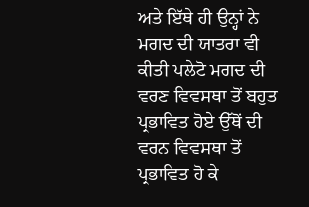ਅਤੇ ਇੱਥੇ ਹੀ ਉਨ੍ਹਾਂ ਨੇ ਮਗਦ ਦੀ ਯਾਤਰਾ ਵੀ ਕੀਤੀ ਪਲੇਟੋ ਮਗਦ ਦੀ ਵਰਣ ਵਿਵਸਥਾ ਤੋਂ ਬਹੁਤ ਪ੍ਰਭਾਵਿਤ ਹੋਏ ਉੱਥੋਂ ਦੀ ਵਰਨ ਵਿਵਸਥਾ ਤੋਂ ਪ੍ਰਭਾਵਿਤ ਹੋ ਕੇ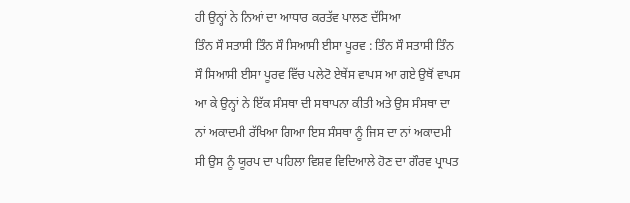ਹੀ ਉਨ੍ਹਾਂ ਨੇ ਨਿਆਂ ਦਾ ਆਧਾਰ ਕਰਤੱਵ ਪਾਲਣ ਦੱਸਿਆ
ਤਿੰਨ ਸੌ ਸਤਾਸੀ ਤਿੰਨ ਸੌ ਸਿਆਸੀ ਈਸਾ ਪੂਰਵ : ਤਿੰਨ ਸੌ ਸਤਾਸੀ ਤਿੰਨ ਸੌ ਸਿਆਸੀ ਈਸਾ ਪੂਰਵ ਵਿੱਚ ਪਲੇਟੋ ਏਥੇਂਸ ਵਾਪਸ ਆ ਗਏ ਉਥੋਂ ਵਾਪਸ ਆ ਕੇ ਉਨ੍ਹਾਂ ਨੇ ਇੱਕ ਸੰਸਥਾ ਦੀ ਸਥਾਪਨਾ ਕੀਤੀ ਅਤੇ ਉਸ ਸੰਸਥਾ ਦਾ ਨਾਂ ਅਕਾਦਮੀ ਰੱਖਿਆ ਗਿਆ ਇਸ ਸੰਸਥਾ ਨੂੰ ਜਿਸ ਦਾ ਨਾਂ ਅਕਾਦਮੀ ਸੀ ਉਸ ਨੂੰ ਯੂਰਪ ਦਾ ਪਹਿਲਾ ਵਿਸ਼ਵ ਵਿਦਿਆਲੇ ਹੋਣ ਦਾ ਗੌਰਵ ਪ੍ਰਾਪਤ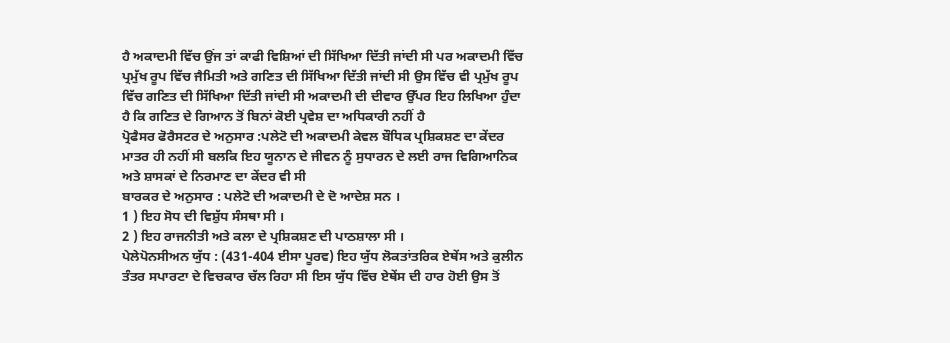ਹੈ ਅਕਾਦਮੀ ਵਿੱਚ ਉਂਜ ਤਾਂ ਕਾਫੀ ਵਿਸ਼ਿਆਂ ਦੀ ਸਿੱਖਿਆ ਦਿੱਤੀ ਜਾਂਦੀ ਸੀ ਪਰ ਅਕਾਦਮੀ ਵਿੱਚ ਪ੍ਰਮੁੱਖ ਰੂਪ ਵਿੱਚ ਜੈਮਿਤੀ ਅਤੇ ਗਣਿਤ ਦੀ ਸਿੱਖਿਆ ਦਿੱਤੀ ਜਾਂਦੀ ਸੀ ਉਸ ਵਿੱਚ ਵੀ ਪ੍ਰਮੁੱਖ ਰੂਪ ਵਿੱਚ ਗਣਿਤ ਦੀ ਸਿੱਖਿਆ ਦਿੱਤੀ ਜਾਂਦੀ ਸੀ ਅਕਾਦਮੀ ਦੀ ਦੀਵਾਰ ਉੱਪਰ ਇਹ ਲਿਖਿਆ ਹੁੰਦਾ ਹੈ ਕਿ ਗਣਿਤ ਦੇ ਗਿਆਨ ਤੋਂ ਬਿਨਾਂ ਕੋਈ ਪ੍ਰਵੇਸ਼ ਦਾ ਅਧਿਕਾਰੀ ਨਹੀਂ ਹੈ
ਪ੍ਰੋਫੈਸਰ ਫੋਰੈਸਟਰ ਦੇ ਅਨੁਸਾਰ :ਪਲੇਟੋ ਦੀ ਅਕਾਦਮੀ ਕੇਵਲ ਬੌਧਿਕ ਪ੍ਰਸ਼ਿਕਸ਼ਣ ਦਾ ਕੇਂਦਰ ਮਾਤਰ ਹੀ ਨਹੀਂ ਸੀ ਬਲਕਿ ਇਹ ਯੂਨਾਨ ਦੇ ਜੀਵਨ ਨੂੰ ਸੁਧਾਰਨ ਦੇ ਲਈ ਰਾਜ ਵਿਗਿਆਨਿਕ ਅਤੇ ਸ਼ਾਸਕਾਂ ਦੇ ਨਿਰਮਾਣ ਦਾ ਕੇਂਦਰ ਵੀ ਸੀ
ਬਾਰਕਰ ਦੇ ਅਨੁਸਾਰ : ਪਲੇਟੋ ਦੀ ਅਕਾਦਮੀ ਦੇ ਦੋ ਆਦੇਸ਼ ਸਨ ।
1 ) ਇਹ ਸੋਧ ਦੀ ਵਿਸ਼ੁੱਧ ਸੰਸਥਾ ਸੀ ।
2 ) ਇਹ ਰਾਜਨੀਤੀ ਅਤੇ ਕਲਾ ਦੇ ਪ੍ਰਸ਼ਿਕਸ਼ਣ ਦੀ ਪਾਠਸ਼ਾਲਾ ਸੀ ।
ਪੇਲੇਪੋਨਸੀਅਨ ਯੁੱਧ : (431-404 ਈਸਾ ਪੂਰਵ) ਇਹ ਯੁੱਧ ਲੋਕਤਾਂਤਰਿਕ ਏਥੇਂਸ ਅਤੇ ਕੁਲੀਨ ਤੰਤਰ ਸਪਾਰਟਾ ਦੇ ਵਿਚਕਾਰ ਚੱਲ ਰਿਹਾ ਸੀ ਇਸ ਯੁੱਧ ਵਿੱਚ ਏਥੇਂਸ ਦੀ ਹਾਰ ਹੋਈ ਉਸ ਤੋਂ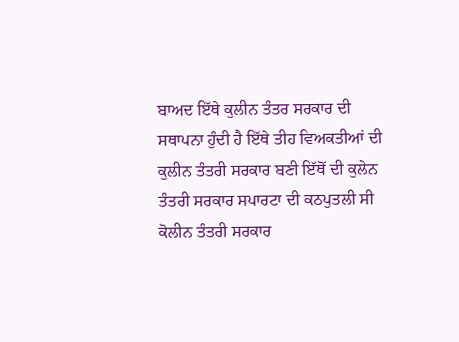ਬਾਅਦ ਇੱਥੇ ਕੁਲੀਨ ਤੰਤਰ ਸਰਕਾਰ ਦੀ ਸਥਾਪਨਾ ਹੁੰਦੀ ਹੈ ਇੱਥੇ ਤੀਹ ਵਿਅਕਤੀਆਂ ਦੀ ਕੁਲੀਨ ਤੰਤਰੀ ਸਰਕਾਰ ਬਣੀ ਇੱਥੋਂ ਦੀ ਕੁਲੇਨ ਤੰਤਰੀ ਸਰਕਾਰ ਸਪਾਰਟਾ ਦੀ ਕਠਪੁਤਲੀ ਸੀ ਕੋਲੀਨ ਤੰਤਰੀ ਸਰਕਾਰ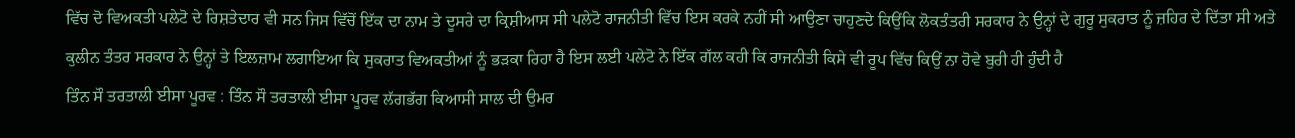ਵਿੱਚ ਦੋ ਵਿਅਕਤੀ ਪਲੇਟੋ ਦੇ ਰਿਸ਼ਤੇਦਾਰ ਵੀ ਸਨ ਜਿਸ ਵਿੱਚੋਂ ਇੱਕ ਦਾ ਨਾਮ ਤੇ ਦੂਸਰੇ ਦਾ ਕ੍ਰਿਸ਼ੀਆਸ ਸੀ ਪਲੇਟੋ ਰਾਜਨੀਤੀ ਵਿੱਚ ਇਸ ਕਰਕੇ ਨਹੀਂ ਸੀ ਆਉਣਾ ਚਾਹੁਣਦੇ ਕਿਉਂਕਿ ਲੋਕਤੰਤਰੀ ਸਰਕਾਰ ਨੇ ਉਨ੍ਹਾਂ ਦੇ ਗੁਰੂ ਸੁਕਰਾਤ ਨੂੰ ਜ਼ਹਿਰ ਦੇ ਦਿੱਤਾ ਸੀ ਅਤੇ ਕੁਲੀਨ ਤੰਤਰ ਸਰਕਾਰ ਨੇ ਉਨ੍ਹਾਂ ਤੇ ਇਲਜ਼ਾਮ ਲਗਾਇਆ ਕਿ ਸੁਕਰਾਤ ਵਿਅਕਤੀਆਂ ਨੂੰ ਭੜਕਾ ਰਿਹਾ ਹੈ ਇਸ ਲਈ ਪਲੇਟੋ ਨੇ ਇੱਕ ਗੱਲ ਕਹੀ ਕਿ ਰਾਜਨੀਤੀ ਕਿਸੇ ਵੀ ਰੂਪ ਵਿੱਚ ਕਿਉਂ ਨਾ ਹੋਵੇ ਬੁਰੀ ਹੀ ਹੁੰਦੀ ਹੈ
ਤਿੰਨ ਸੌ ਤਰਤਾਲੀ ਈਸਾ ਪੂਰਵ : ਤਿੰਨ ਸੌ ਤਰਤਾਲੀ ਈਸਾ ਪੂਰਵ ਲੱਗਭੱਗ ਕਿਆਸੀ ਸਾਲ ਦੀ ਉਮਰ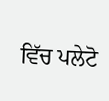ਵਿੱਚ ਪਲੇਟੋ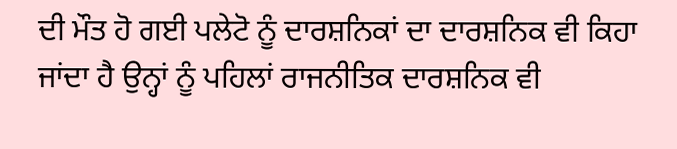ਦੀ ਮੌਤ ਹੋ ਗਈ ਪਲੇਟੋ ਨੂੰ ਦਾਰਸ਼ਨਿਕਾਂ ਦਾ ਦਾਰਸ਼ਨਿਕ ਵੀ ਕਿਹਾ ਜਾਂਦਾ ਹੈ ਉਨ੍ਹਾਂ ਨੂੰ ਪਹਿਲਾਂ ਰਾਜਨੀਤਿਕ ਦਾਰਸ਼ਨਿਕ ਵੀ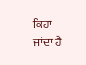ਕਿਹਾ ਜਾਂਦਾ ਹੈ